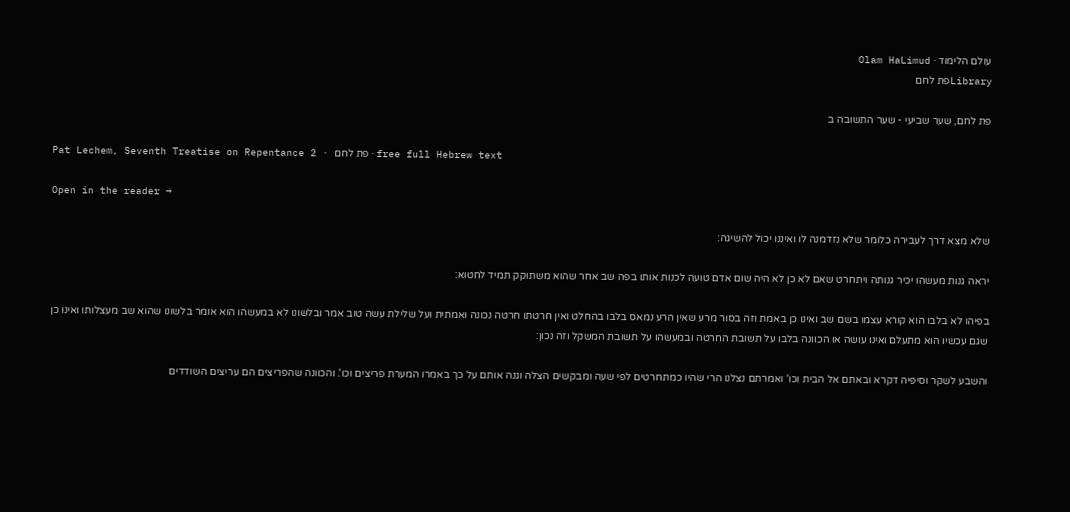עולם הלימוד · Olam HaLimud
Libraryפת לחם

פת לחם, שער שביעי - שער התשובה ב

Pat Lechem, Seventh Treatise on Repentance 2 · פת לחם · free full Hebrew text

Open in the reader →

שלא מצא דרך לעבירה כלומר שלא נזדמנה לו ואיננו יכול להשיגה:

יראה גנות מעשהו יכיר גנותה ויתחרט שאם לא כן לא היה שום אדם טועה לכנות אותו בפה שב אחר שהוא משתוקק תמיד לחטוא:

בפיהו לא בלבו הוא קורא עצמו בשם שב ואינו כן באמת וזה בסור מרע שאין הרע נמאס בלבו בהחלט ואין חרטתו חרטה נכונה ואמתית ועל שלילת עשה טוב אמר ובלשונו לא במעשהו הוא אומר בלשונו שהוא שב מעצלותו ואינו כן שגם עכשיו הוא מתעלם ואינו עושה או הכוונה בלבו על תשובת החרטה ובמעשהו על תשובת המשקל וזה נכון:

והשבע לשקר וסיפיה דקרא ובאתם אל הבית וכו' ואמרתם נצלנו הרי שהיו כמתחרטים לפי שעה ומבקשים הצלה וגנה אותם על כך באמרו המערת פריצים וכו'. והכוונה שהפריצים הם עריצים השודדים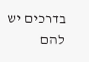בדרכים יש להם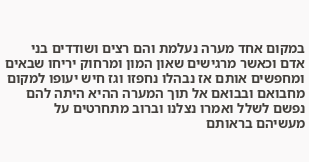במקום אחד מערה נעלמת והם רצים ושודדים בני אדם וכאשר מרגישים שאון המון ומרחוק יריחו שבאים ומחפשים אותם אז נבהלו נחפזו וגז חיש יעופו למקום מחבואם ובבואם אל תוך המערה ההיא היתה להם נפשם לשלל ואמרו נצלנו וברוב מתחרטים על מעשיהם בראותם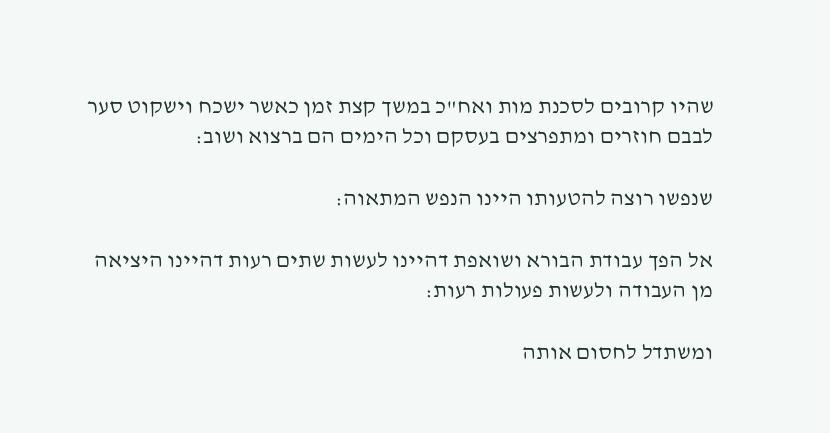שהיו קרובים לסכנת מות ואח"כ במשך קצת זמן כאשר ישכח וישקוט סער לבבם חוזרים ומתפרצים בעסקם וכל הימים הם ברצוא ושוב:

שנפשו רוצה להטעותו היינו הנפש המתאוה:

אל הפך עבודת הבורא ושואפת דהיינו לעשות שתים רעות דהיינו היציאה מן העבודה ולעשות פעולות רעות:

ומשתדל לחסום אותה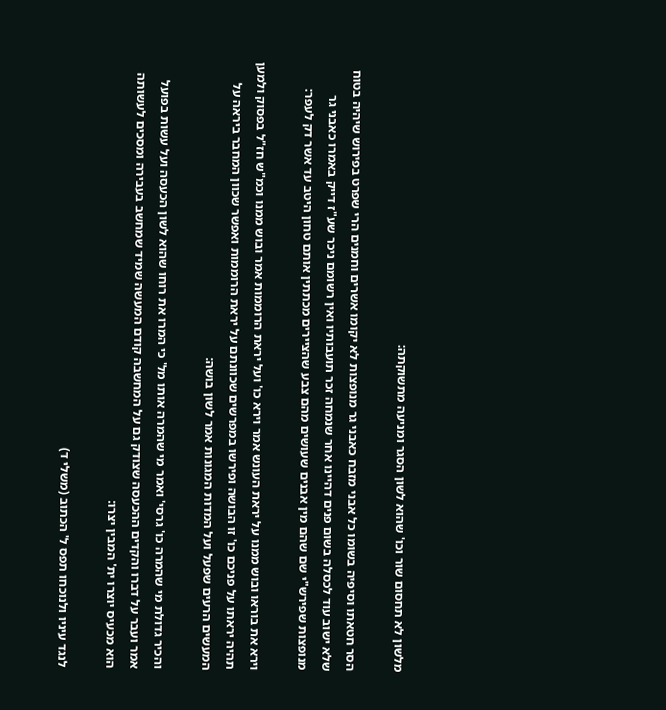מלשון לא תחסום שור וכו' שהוא לשון הסגר ומניעה מתשוקתה:

הסר חטאתו וסיפיה בשומו כל אבני מזבח כאבני גר מנופצות לא יקומו אשרים וחמנים הרי שפרט בפירוש שיהיה בטוח שלא ישוב עוד לכסלה בשום פנים דהיינו אחר שנמחה זכר תועבותיו ואין רשומם ניכר שע"ז דייק באמרו כאבני גר מנופצות שפירש"י שם שהם מין אבנים שעושים מהם צבע שהציירים מכתתין אותם טחון היטב עד אשר דק לעפר:

וירא את בוראו ובוש ממנו על יראת העונש אמר וירא כו' ועל יראת הרוממות אמר ובוש ממנו וכמ"ש חז"ל בפסוק ולמען תהיה יראתו על פניכם כו' זו הבושה ופירשו במפרשים שכוונתם על יראת הרוממות ואפשר שכוון המחבר ביראה על המעשים הרעים שפעל ועל המדות המגונות אמר לשון בושה:

והכיר גדולת מי שהמרה כו' גרסי' ואמר מי שהמרה אותו מל' כי המרו את רוחו שהוא לשון הכעסה ועל עשות בפועל אמר ועבר על דברו והקדים ההכעסה שצודק גם על המחשבה קודם המעשה שמיד שמחשב בעבירה ומסכים לעשותה הוא מכעיס יוצרו ית' המבין יצרו:

לנגד עיניו ולנוכחו תפס ל' הכתוב (משלי ד)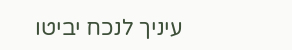עיניך לנכח יביטו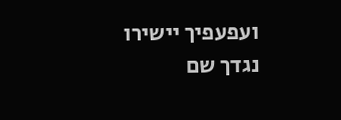ועפעפיך יישירו נגדך שם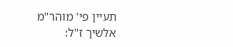תעיין פי' מוהר"מ אלשיך ז"ל: